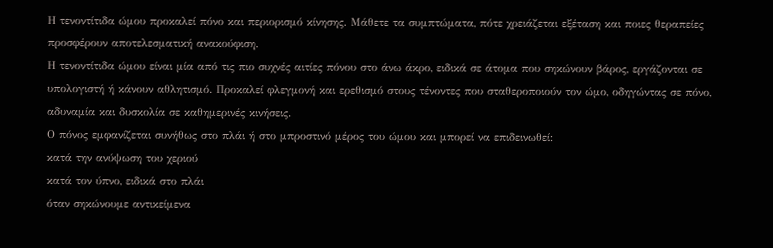Η τενοντίτιδα ώμου προκαλεί πόνο και περιορισμό κίνησης. Μάθετε τα συμπτώματα, πότε χρειάζεται εξέταση και ποιες θεραπείες προσφέρουν αποτελεσματική ανακούφιση.
Η τενοντίτιδα ώμου είναι μία από τις πιο συχνές αιτίες πόνου στο άνω άκρο, ειδικά σε άτομα που σηκώνουν βάρος, εργάζονται σε υπολογιστή ή κάνουν αθλητισμό. Προκαλεί φλεγμονή και ερεθισμό στους τένοντες που σταθεροποιούν τον ώμο, οδηγώντας σε πόνο, αδυναμία και δυσκολία σε καθημερινές κινήσεις.
Ο πόνος εμφανίζεται συνήθως στο πλάι ή στο μπροστινό μέρος του ώμου και μπορεί να επιδεινωθεί:
κατά την ανύψωση του χεριού
κατά τον ύπνο, ειδικά στο πλάι
όταν σηκώνουμε αντικείμενα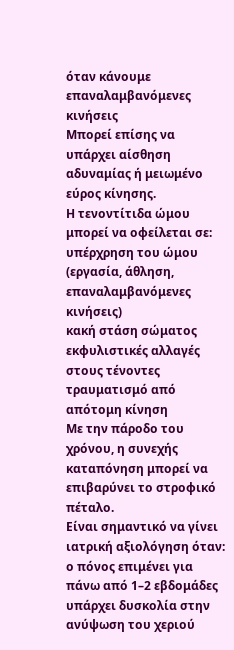όταν κάνουμε επαναλαμβανόμενες κινήσεις
Μπορεί επίσης να υπάρχει αίσθηση αδυναμίας ή μειωμένο εύρος κίνησης.
Η τενοντίτιδα ώμου μπορεί να οφείλεται σε:
υπέρχρηση του ώμου (εργασία, άθληση, επαναλαμβανόμενες κινήσεις)
κακή στάση σώματος
εκφυλιστικές αλλαγές στους τένοντες
τραυματισμό από απότομη κίνηση
Με την πάροδο του χρόνου, η συνεχής καταπόνηση μπορεί να επιβαρύνει το στροφικό πέταλο.
Είναι σημαντικό να γίνει ιατρική αξιολόγηση όταν:
ο πόνος επιμένει για πάνω από 1–2 εβδομάδες
υπάρχει δυσκολία στην ανύψωση του χεριού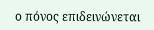ο πόνος επιδεινώνεται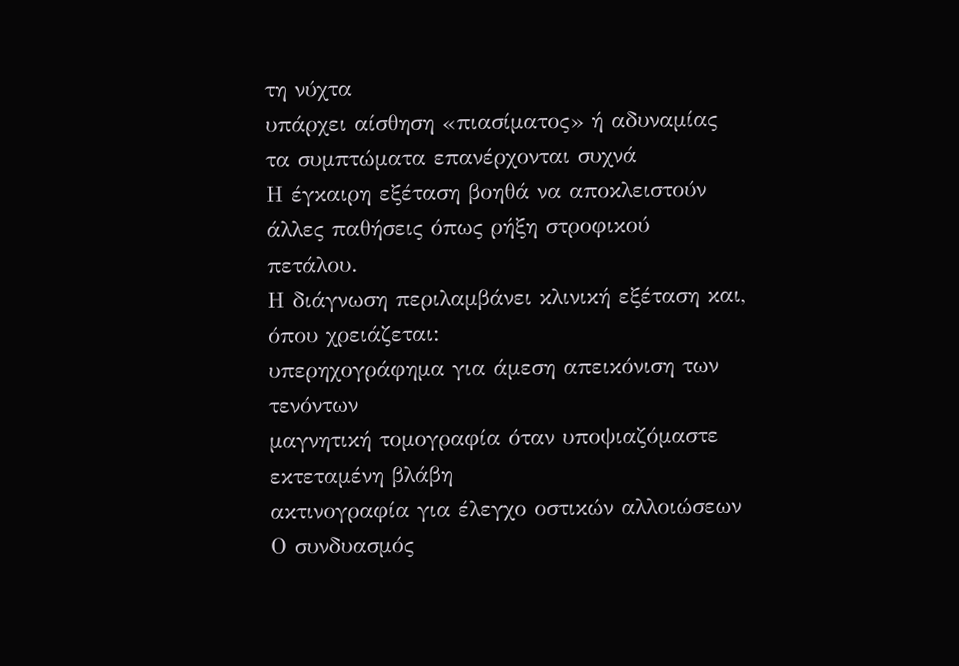τη νύχτα
υπάρχει αίσθηση «πιασίματος» ή αδυναμίας
τα συμπτώματα επανέρχονται συχνά
Η έγκαιρη εξέταση βοηθά να αποκλειστούν άλλες παθήσεις όπως ρήξη στροφικού πετάλου.
Η διάγνωση περιλαμβάνει κλινική εξέταση και, όπου χρειάζεται:
υπερηχογράφημα για άμεση απεικόνιση των τενόντων
μαγνητική τομογραφία όταν υποψιαζόμαστε εκτεταμένη βλάβη
ακτινογραφία για έλεγχο οστικών αλλοιώσεων
Ο συνδυασμός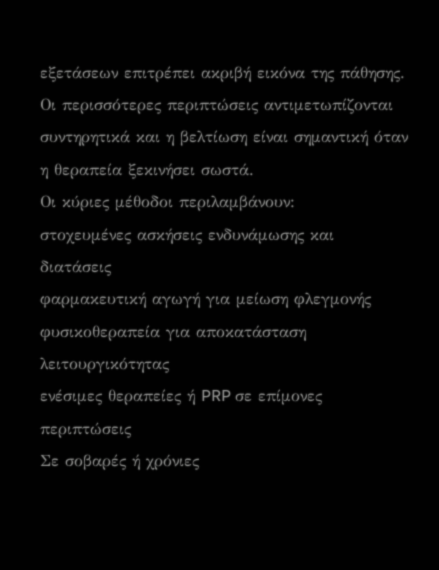εξετάσεων επιτρέπει ακριβή εικόνα της πάθησης.
Οι περισσότερες περιπτώσεις αντιμετωπίζονται συντηρητικά και η βελτίωση είναι σημαντική όταν η θεραπεία ξεκινήσει σωστά.
Οι κύριες μέθοδοι περιλαμβάνουν:
στοχευμένες ασκήσεις ενδυνάμωσης και διατάσεις
φαρμακευτική αγωγή για μείωση φλεγμονής
φυσικοθεραπεία για αποκατάσταση λειτουργικότητας
ενέσιμες θεραπείες ή PRP σε επίμονες περιπτώσεις
Σε σοβαρές ή χρόνιες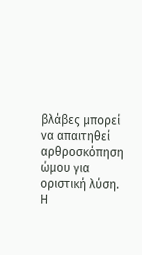βλάβες μπορεί να απαιτηθεί αρθροσκόπηση ώμου για οριστική λύση.
Η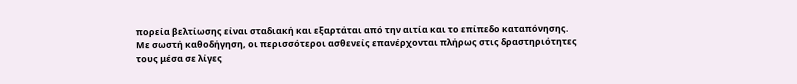πορεία βελτίωσης είναι σταδιακή και εξαρτάται από την αιτία και το επίπεδο καταπόνησης. Με σωστή καθοδήγηση, οι περισσότεροι ασθενείς επανέρχονται πλήρως στις δραστηριότητες τους μέσα σε λίγες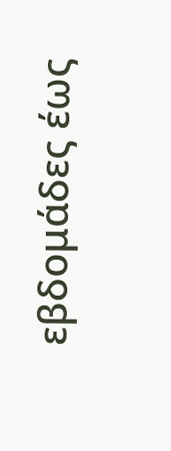εβδομάδες έως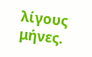λίγους μήνες.